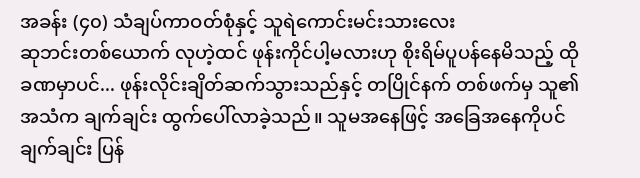အခန်း (၄၀) သံချပ်ကာဝတ်စုံနှင့် သူရဲကောင်းမင်းသားလေး
ဆုဘင်းတစ်ယောက် လုဟဲ့ထင် ဖုန်းကိုင်ပါ့မလားဟု စိုးရိမ်ပူပန်နေမိသည့် ထိုခဏမှာပင်... ဖုန်းလိုင်းချိတ်ဆက်သွားသည်နှင့် တပြိုင်နက် တစ်ဖက်မှ သူ၏ အသံက ချက်ချင်း ထွက်ပေါ်လာခဲ့သည်။ သူမအနေဖြင့် အခြေအနေကိုပင် ချက်ချင်း ပြန်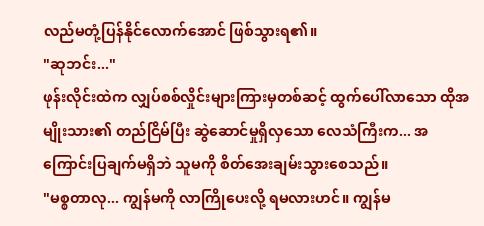လည်မတုံ့ပြန်နိုင်လောက်အောင် ဖြစ်သွားရ၏။
"ဆုဘင်း..."
ဖုန်းလိုင်းထဲက လျှပ်စစ်လှိုင်းများကြားမှတစ်ဆင့် ထွက်ပေါ်လာသော ထိုအမျိုးသား၏ တည်ငြိမ်ပြီး ဆွဲဆောင်မှုရှိလှသော လေသံကြီးက... အကြောင်းပြချက်မရှိဘဲ သူမကို စိတ်အေးချမ်းသွားစေသည်။
"မစ္စတာလု... ကျွန်မကို လာကြိုပေးလို့ ရမလားဟင်။ ကျွန်မ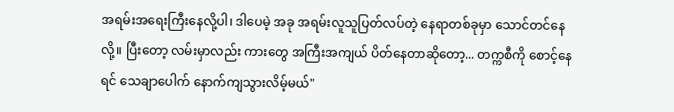အရမ်းအရေးကြီးနေလို့ပါ၊ ဒါပေမဲ့ အခု အရမ်းလူသူပြတ်လပ်တဲ့ နေရာတစ်ခုမှာ သောင်တင်နေလို့။ ပြီးတော့ လမ်းမှာလည်း ကားတွေ အကြီးအကျယ် ပိတ်နေတာဆိုတော့... တက္ကစီကို စောင့်နေရင် သေချာပေါက် နောက်ကျသွားလိမ့်မယ်"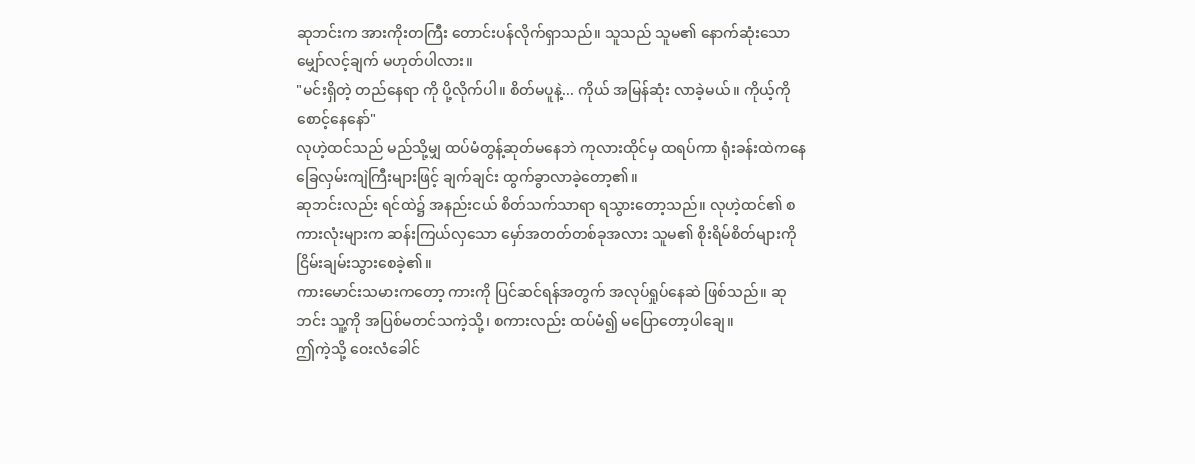ဆုဘင်းက အားကိုးတကြီး တောင်းပန်လိုက်ရှာသည်။ သူသည် သူမ၏ နောက်ဆုံးသော မျှော်လင့်ချက် မဟုတ်ပါလား။
"မင်းရှိတဲ့ တည်နေရာ ကို ပို့လိုက်ပါ။ စိတ်မပူနဲ့... ကိုယ် အမြန်ဆုံး လာခဲ့မယ်။ ကိုယ့်ကို စောင့်နေနော်"
လုဟဲ့ထင်သည် မည်သို့မျှ ထပ်မံတွန့်ဆုတ်မနေဘဲ ကုလားထိုင်မှ ထရပ်ကာ ရုံးခန်းထဲကနေ ခြေလှမ်းကျဲကြီးများဖြင့် ချက်ချင်း ထွက်ခွာလာခဲ့တော့၏။
ဆုဘင်းလည်း ရင်ထဲ၌ အနည်းငယ် စိတ်သက်သာရာ ရသွားတော့သည်။ လုဟဲ့ထင်၏ စကားလုံးများက ဆန်းကြယ်လှသော မှော်အတတ်တစ်ခုအလား သူမ၏ စိုးရိမ်စိတ်များကို ငြိမ်းချမ်းသွားစေခဲ့၏။
ကားမောင်းသမားကတော့ ကားကို ပြင်ဆင်ရန်အတွက် အလုပ်ရှုပ်နေဆဲ ဖြစ်သည်။ ဆုဘင်း သူ့ကို အပြစ်မတင်သကဲ့သို့၊ စကားလည်း ထပ်မံ၍ မပြောတော့ပါချေ။
ဤကဲ့သို့ ဝေးလံခေါင်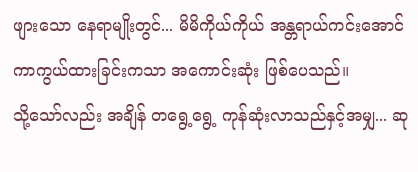ဖျားသော နေရာမျိုးတွင်... မိမိကိုယ်ကိုယ် အန္တရာယ်ကင်းအောင် ကာကွယ်ထားခြင်းကသာ အကောင်းဆုံး ဖြစ်ပေသည်။
သို့သော်လည်း အချိန် တရွေ့ရွေ့ ကုန်ဆုံးလာသည်နှင့်အမျှ... ဆု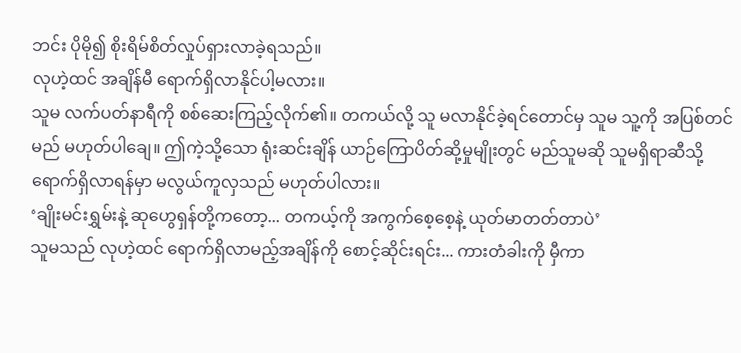ဘင်း ပိုမို၍ စိုးရိမ်စိတ်လှုပ်ရှားလာခဲ့ရသည်။
လုဟဲ့ထင် အချိန်မီ ရောက်ရှိလာနိုင်ပါ့မလား။
သူမ လက်ပတ်နာရီကို စစ်ဆေးကြည့်လိုက်၏။ တကယ်လို့ သူ မလာနိုင်ခဲ့ရင်တောင်မှ သူမ သူ့ကို အပြစ်တင်မည် မဟုတ်ပါချေ။ ဤကဲ့သို့သော ရုံးဆင်းချိန် ယာဉ်ကြောပိတ်ဆို့မှုမျိုးတွင် မည်သူမဆို သူမရှိရာဆီသို့ ရောက်ရှိလာရန်မှာ မလွယ်ကူလှသည် မဟုတ်ပါလား။
‘ချိုးမင်းရွှမ်းနဲ့ ဆုဟွေရှန်တို့ကတော့... တကယ့်ကို အကွက်စေ့စေ့နဲ့ ယုတ်မာတတ်တာပဲ’
သူမသည် လုဟဲ့ထင် ရောက်ရှိလာမည့်အချိန်ကို စောင့်ဆိုင်းရင်း... ကားတံခါးကို မှီကာ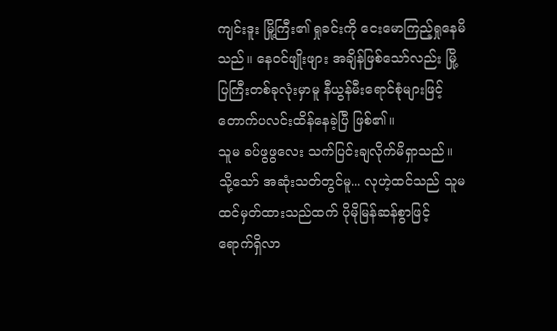ကျင်းဒူး မြို့ကြီး၏ ရှုခင်းကို ငေးမောကြည့်ရှုနေမိသည်။ နေဝင်ဖျိုးဖျား အချိန်ဖြစ်သော်လည်း မြို့ပြကြီးတစ်ခုလုံးမှာမူ နီယွန်မီးရောင်စုံများဖြင့် တောက်ပလင်းထိန်နေခဲ့ပြီ ဖြစ်၏။
သူမ ခပ်ဖွဖွလေး သက်ပြင်းချလိုက်မိရှာသည်။
သို့သော် အဆုံးသတ်တွင်မူ... လုဟဲ့ထင်သည် သူမ ထင်မှတ်ထားသည်ထက် ပိုမိုမြန်ဆန်စွာဖြင့် ရောက်ရှိလာ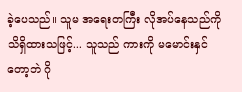ခဲ့ပေသည်။ သူမ အရေးတကြီး လိုအပ်နေသည်ကို သိရှိထားသဖြင့်... သူသည် ကားကို မမောင်းနှင်တော့ဘဲ ဂို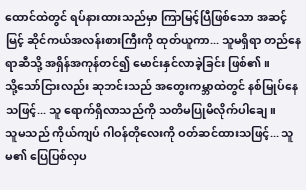ထောင်ထဲတွင် ရပ်နားထားသည်မှာ ကြာမြင့်ပြီဖြစ်သော အဆင့်မြင့် ဆိုင်ကယ်အလန်းစားကြီးကို ထုတ်ယူကာ... သူမရှိရာ တည်နေရာဆီသို့ အရှိန်အကုန်တင်၍ မောင်းနှင်လာခဲ့ခြင်း ဖြစ်၏။
သို့သော်ငြားလည်း ဆုဘင်းသည် အတွေးကမ္ဘာထဲတွင် နစ်မြုပ်နေသဖြင့်... သူ ရောက်ရှိလာသည်ကို သတိမပြုမိလိုက်ပါချေ။
သူမသည် ကိုယ်ကျပ် ဂါဝန်တိုလေးကို ဝတ်ဆင်ထားသဖြင့်... သူမ၏ ပြေပြစ်လှပ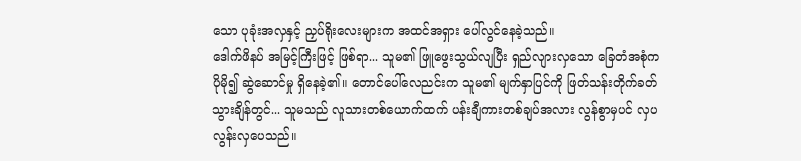သော ပုခုံးအလှနှင့် ညှပ်ရိုးလေးများက အထင်အရှား ပေါ်လွင်နေခဲ့သည်။
ဒေါက်ဖိနပ် အမြင့်ကြီးဖြင့် ဖြစ်ရာ... သူမ၏ ဖြူဖွေးသွယ်လျပြီး ရှည်လျားလှသော ခြေတံအစုံက ပိုမို၍ ဆွဲဆောင်မှု ရှိနေခဲ့၏။ တောင်ပေါ်လေညင်းက သူမ၏ မျက်နှာပြင်ကို ဖြတ်သန်းတိုက်ခတ်သွားချိန်တွင်... သူမသည် လူသားတစ်ယောက်ထက် ပန်းချီကားတစ်ချပ်အလား လွန်စွာမှပင် လှပလွန်းလှပေသည်။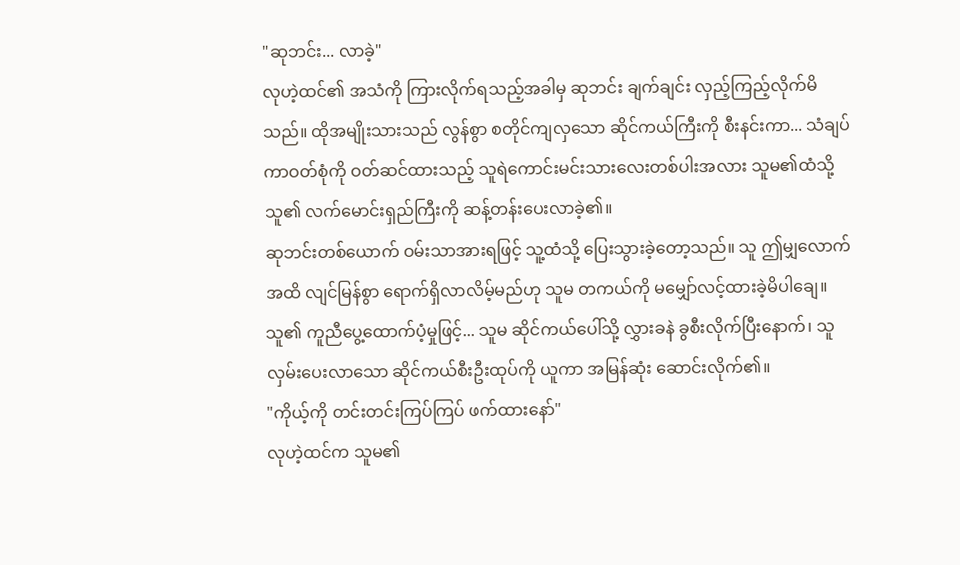"ဆုဘင်း... လာခဲ့"
လုဟဲ့ထင်၏ အသံကို ကြားလိုက်ရသည့်အခါမှ ဆုဘင်း ချက်ချင်း လှည့်ကြည့်လိုက်မိသည်။ ထိုအမျိုးသားသည် လွန်စွာ စတိုင်ကျလှသော ဆိုင်ကယ်ကြီးကို စီးနင်းကာ... သံချပ်ကာဝတ်စုံကို ဝတ်ဆင်ထားသည့် သူရဲကောင်းမင်းသားလေးတစ်ပါးအလား သူမ၏ထံသို့ သူ၏ လက်မောင်းရှည်ကြီးကို ဆန့်တန်းပေးလာခဲ့၏။
ဆုဘင်းတစ်ယောက် ဝမ်းသာအားရဖြင့် သူ့ထံသို့ ပြေးသွားခဲ့တော့သည်။ သူ ဤမျှလောက်အထိ လျင်မြန်စွာ ရောက်ရှိလာလိမ့်မည်ဟု သူမ တကယ်ကို မမျှော်လင့်ထားခဲ့မိပါချေ။
သူ၏ ကူညီပွေ့ထောက်ပံ့မှုဖြင့်... သူမ ဆိုင်ကယ်ပေါ်သို့ လွှားခနဲ ခွစီးလိုက်ပြီးနောက်၊ သူ လှမ်းပေးလာသော ဆိုင်ကယ်စီးဦးထုပ်ကို ယူကာ အမြန်ဆုံး ဆောင်းလိုက်၏။
"ကိုယ့်ကို တင်းတင်းကြပ်ကြပ် ဖက်ထားနော်"
လုဟဲ့ထင်က သူမ၏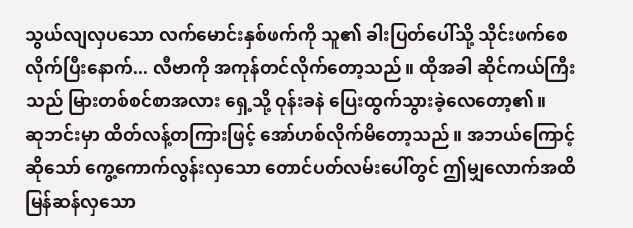သွယ်လျလှပသော လက်မောင်းနှစ်ဖက်ကို သူ၏ ခါးပြတ်ပေါ်သို့ သိုင်းဖက်စေလိုက်ပြီးနောက်... လီဗာကို အကုန်တင်လိုက်တော့သည်။ ထိုအခါ ဆိုင်ကယ်ကြီးသည် မြားတစ်စင်စာအလား ရှေ့သို့ ဝုန်းခနဲ ပြေးထွက်သွားခဲ့လေတော့၏။
ဆုဘင်းမှာ ထိတ်လန့်တကြားဖြင့် အော်ဟစ်လိုက်မိတော့သည်။ အဘယ်ကြောင့်ဆိုသော် ကွေ့ကောက်လွန်းလှသော တောင်ပတ်လမ်းပေါ်တွင် ဤမျှလောက်အထိ မြန်ဆန်လှသော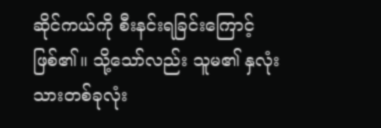ဆိုင်ကယ်ကို စီးနင်းရခြင်းကြောင့် ဖြစ်၏။ သို့သော်လည်း သူမ၏ နှလုံးသားတစ်ခုလုံး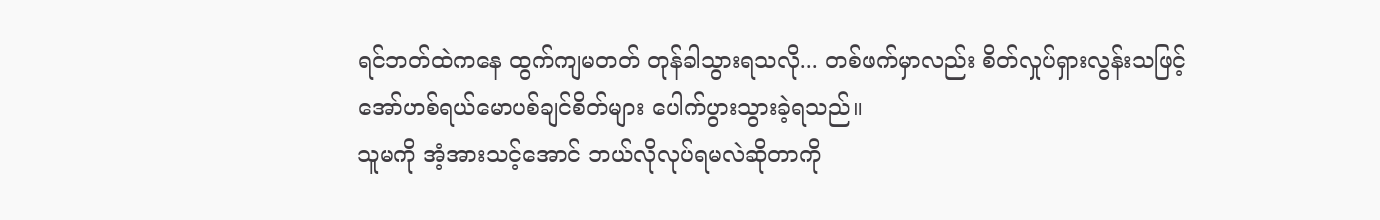ရင်ဘတ်ထဲကနေ ထွက်ကျမတတ် တုန်ခါသွားရသလို... တစ်ဖက်မှာလည်း စိတ်လှုပ်ရှားလွန်းသဖြင့် အော်ဟစ်ရယ်မောပစ်ချင်စိတ်များ ပေါက်ပွားသွားခဲ့ရသည်။
သူမကို အံ့အားသင့်အောင် ဘယ်လိုလုပ်ရမလဲဆိုတာကို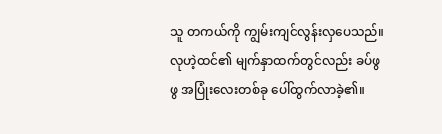သူ တကယ်ကို ကျွမ်းကျင်လွန်းလှပေသည်။
လုဟဲ့ထင်၏ မျက်နှာထက်တွင်လည်း ခပ်ဖွဖွ အပြုံးလေးတစ်ခု ပေါ်ထွက်လာခဲ့၏။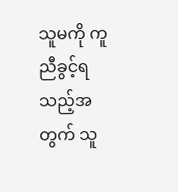သူမကို ကူညီခွင့်ရသည့်အတွက် သူ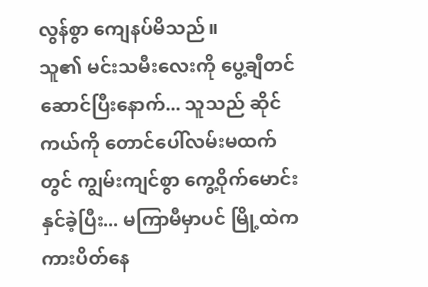လွန်စွာ ကျေနပ်မိသည်။
သူ၏ မင်းသမီးလေးကို ပွေ့ချီတင်ဆောင်ပြီးနောက်... သူသည် ဆိုင်ကယ်ကို တောင်ပေါ်လမ်းမထက်တွင် ကျွမ်းကျင်စွာ ကွေ့ဝိုက်မောင်းနှင်ခဲ့ပြီး... မကြာမီမှာပင် မြို့ထဲက ကားပိတ်နေ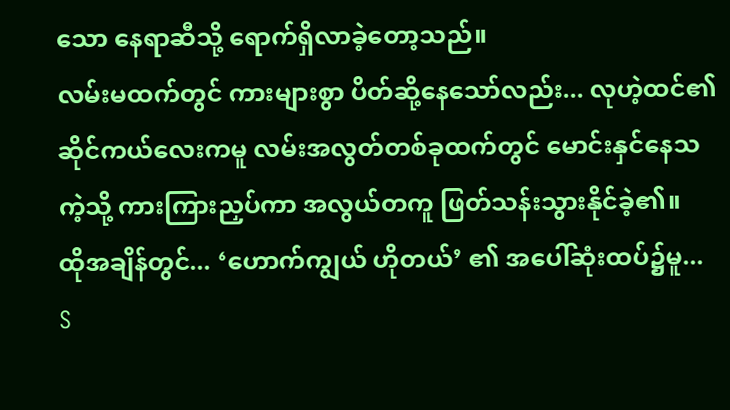သော နေရာဆီသို့ ရောက်ရှိလာခဲ့တော့သည်။
လမ်းမထက်တွင် ကားများစွာ ပိတ်ဆို့နေသော်လည်း... လုဟဲ့ထင်၏ ဆိုင်ကယ်လေးကမူ လမ်းအလွတ်တစ်ခုထက်တွင် မောင်းနှင်နေသကဲ့သို့ ကားကြားညှပ်ကာ အလွယ်တကူ ဖြတ်သန်းသွားနိုင်ခဲ့၏။
ထိုအချိန်တွင်... ‘ဟောက်ကျွယ် ဟိုတယ်’ ၏ အပေါ်ဆုံးထပ်၌မူ...
S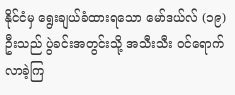နိုင်ငံမှ ရွေးချယ်ခံထားရသော မော်ဒယ်လ် (၁၉) ဦးသည် ပွဲခင်းအတွင်းသို့ အသီးသီး ဝင်ရောက်လာခဲ့ကြ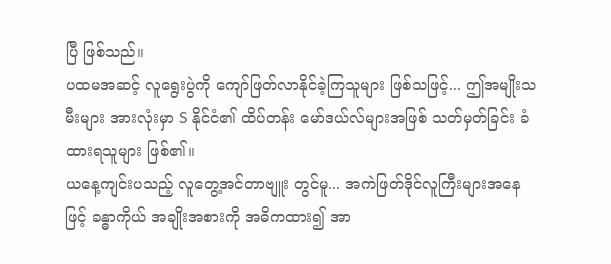ပြီ ဖြစ်သည်။
ပထမအဆင့် လူရွေးပွဲကို ကျော်ဖြတ်လာနိုင်ခဲ့ကြသူများ ဖြစ်သဖြင့်... ဤအမျိုးသမီးများ အားလုံးမှာ S နိုင်ငံ၏ ထိပ်တန်း မော်ဒယ်လ်များအဖြစ် သတ်မှတ်ခြင်း ခံထားရသူများ ဖြစ်၏။
ယနေ့ကျင်းပသည့် လူတွေ့အင်တာဗျူး တွင်မူ... အကဲဖြတ်ဒိုင်လူကြီးများအနေဖြင့် ခန္ဓာကိုယ် အချိုးအစားကို အဓိကထား၍ အာ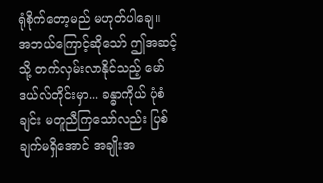ရုံစိုက်တော့မည် မဟုတ်ပါချေ။
အဘယ်ကြောင့်ဆိုသော် ဤအဆင့်သို့ တက်လှမ်းလာနိုင်သည့် မော်ဒယ်လ်တိုင်းမှာ... ခန္ဓာကိုယ် ပုံစံချင်း မတူညီကြသော်လည်း ပြစ်ချက်မရှိအောင် အချိုးအ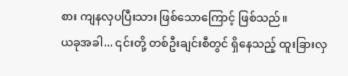စား ကျနလှပပြီးသား ဖြစ်သောကြောင့် ဖြစ်သည်။
ယခုအခါ... ၎င်းတို့ တစ်ဦးချင်းစီတွင် ရှိနေသည့် ထူးခြားလှ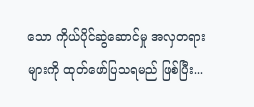သော ကိုယ်ပိုင်ဆွဲဆောင်မှု အလှတရားများကို ထုတ်ဖော်ပြသရမည် ဖြစ်ပြီး...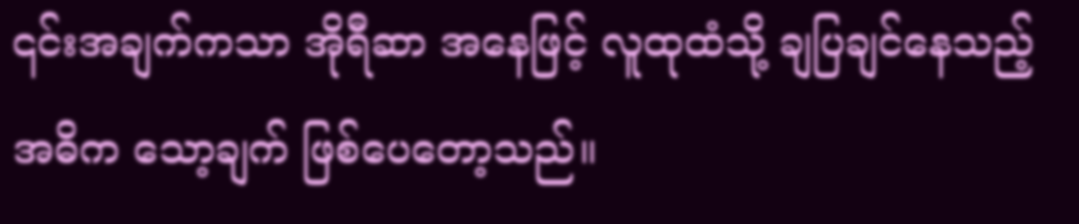၎င်းအချက်ကသာ အိုရီဆာ အနေဖြင့် လူထုထံသို့ ချပြချင်နေသည့် အဓိက သော့ချက် ဖြစ်ပေတော့သည်။